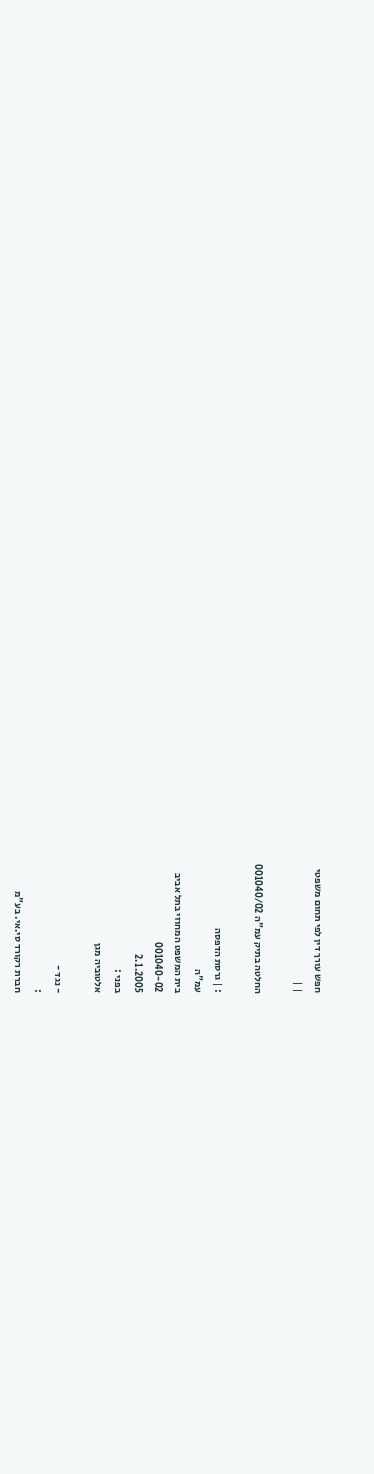חפש עורך דין לפי תחום משפטי
| |

החלטה בתיק עמ"ה 001040/02

: | גרסת הדפסה
עמ"ה
בית המשפט המחוזי בתל אביב
001040-02
2.1.2005
בפני :
אלטוביה מגן

- נגד -
:
חברת רקורד סי.אי. בע"מ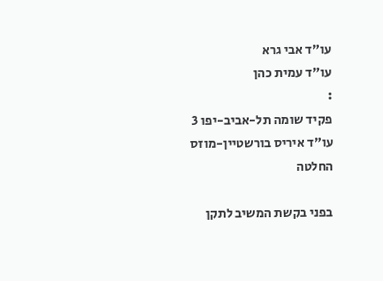עו"ד אבי גרא
עו"ד עמית כהן
:
פקיד שומה תל-אביב-יפו 3
עו"ד איריס בורשטיין-מוזס
החלטה

בפני בקשת המשיב לתקן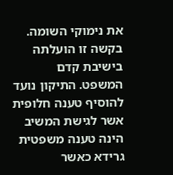את נימוקי השומה. בקשה זו הועלתה בישיבת קדם המשפט. התיקון נועד להוסיף טענה חלופית אשר לגישת המשיב הינה טענה משפטית גרידא כאשר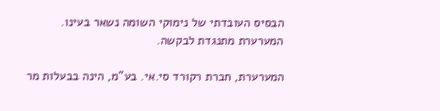הבסיס העובדתי של נימוקי השומה נשאר בעינו. המערערת מתנגדת לבקשה.

המערערת, חברת רקורד סי.אי. בע"מ, הינה בבעלות מר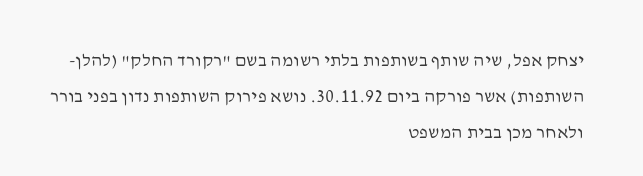יצחק אפל, שיה שותף בשותפות בלתי רשומה בשם "רקורד החלק" (להלן- השותפות) אשר פורקה ביום 30.11.92. נושא פירוק השותפות נדון בפני בורר ולאחר מכן בבית המשפט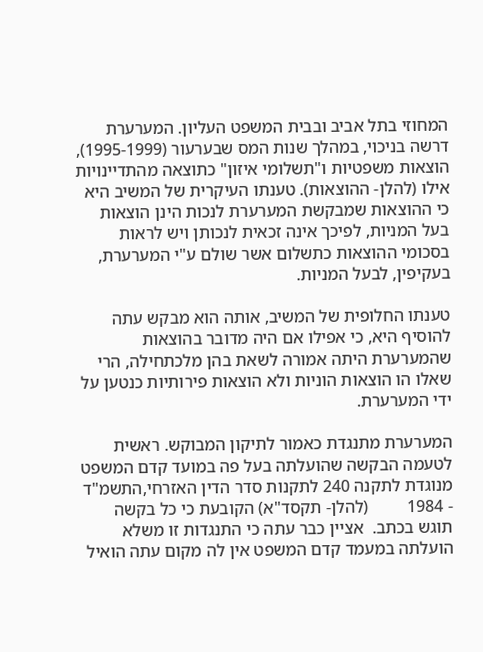המחוזי בתל אביב ובבית המשפט העליון. המערערת דרשה בניכוי, במהלך שנות המס שבערעור (1995-1999), הוצאות משפטיות ו"תשלומי איזון" כתוצאה מהתדיינויות אילו (להלן- ההוצאות). טענתו העיקרית של המשיב היא כי ההוצאות שמבקשת המערערת לנכות הינן הוצאות בעל המניות, לפיכך אינה זכאית לנכותן ויש לראות בסכומי ההוצאות כתשלום אשר שולם ע"י המערערת, בעקיפין, לבעל המניות.

טענתו החלופית של המשיב, אותה הוא מבקש עתה להוסיף היא, כי אפילו אם היה מדובר בהוצאות שהמערערת היתה אמורה לשאת בהן מלכתחילה, הרי שאלו הו הוצאות הוניות ולא הוצאות פירותיות כנטען על ידי המערערת.

המערערת מתנגדת כאמור לתיקון המבוקש. ראשית  לטעמה הבקשה שהועלתה בעל פה במועד קדם המשפט מנוגדת לתקנה 240 לתקנות סדר הדין האזרחי,התשמ"ד - 1984         (להלן- תקסד"א) הקובעת כי כל בקשה תוגש בכתב.  אציין כבר עתה כי התנגדות זו משלא הועלתה במעמד קדם המשפט אין לה מקום עתה הואיל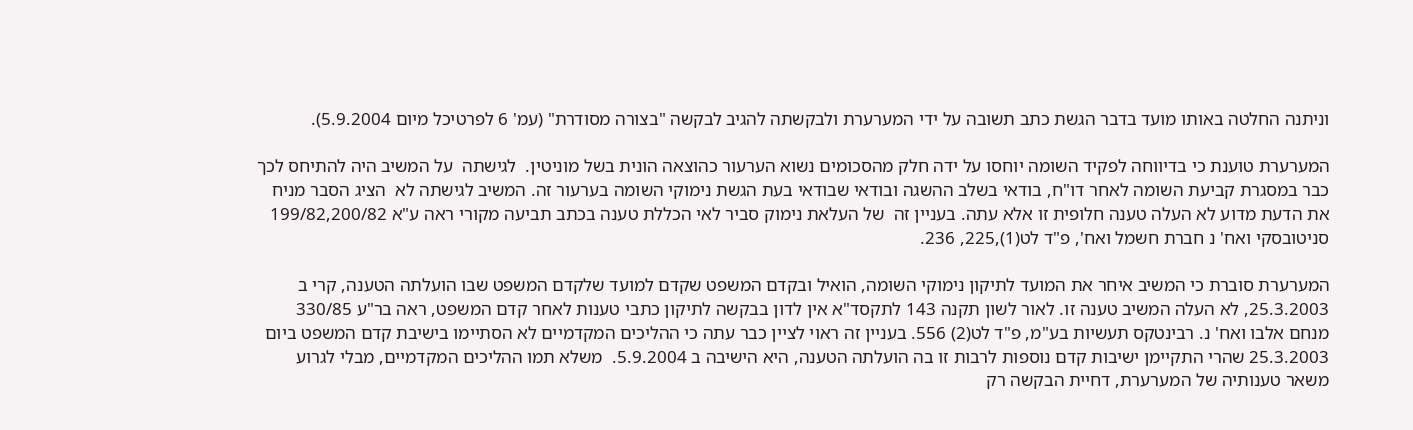וניתנה החלטה באותו מועד בדבר הגשת כתב תשובה על ידי המערערת ולבקשתה להגיב לבקשה "בצורה מסודרת" (עמ' 6 לפרטיכל מיום 5.9.2004).

המערערת טוענת כי בדיווחה לפקיד השומה יוחסו על ידה חלק מהסכומים נשוא הערעור כהוצאה הונית בשל מוניטין.  לגישתה  על המשיב היה להתיחס לכך כבר במסגרת קביעת השומה לאחר דו"ח, בודאי בשלב ההשגה ובודאי שבודאי בעת הגשת נימוקי השומה בערעור זה. המשיב לגישתה לא  הציג הסבר מניח את הדעת מדוע לא העלה טענה חלופית זו אלא עתה. בעניין זה  של העלאת נימוק סביר לאי הכללת טענה בכתב תביעה מקורי ראה ע"א 199/82,200/82 סניטובסקי ואח' נ חברת חשמל ואח', פ"ד לט(1),225, 236.

המערערת סוברת כי המשיב איחר את המועד לתיקון נימוקי השומה, הואיל ובקדם המשפט שקדם למועד שלקדם המשפט שבו הועלתה הטענה, קרי ב 25.3.2003, לא העלה המשיב טענה זו. לאור לשון תקנה 143 לתקסד"א אין לדון בבקשה לתיקון כתבי טענות לאחר קדם המשפט, ראה בר"ע 330/85 מנחם אלבו ואח' נ. רבינטקס תעשיות בע"מ, פ"ד לט(2) 556. בעניין זה ראוי לציין כבר עתה כי ההליכים המקדמיים לא הסתיימו בישיבת קדם המשפט ביום 25.3.2003 שהרי התקיימן ישיבות קדם נוספות לרבות זו בה הועלתה הטענה, היא הישיבה ב 5.9.2004.  משלא תמו ההליכים המקדמיים, מבלי לגרוע משאר טענותיה של המערערת, דחיית הבקשה רק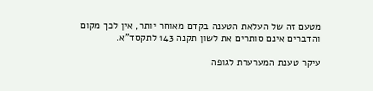מטעם זה של העלאת הטענה בקדם מאוחר יותר, אין לכך מקום והדברים אינם סותרים את לשון תקנה 143 לתקסד"א.

עיקר טענת המערערת לגופה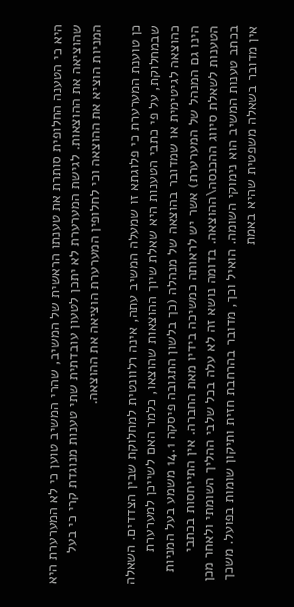היא כי הטענה החלופית סותרת את טענתו הראשית של המשיב, שהרי המשיב טוען כי לא המערערת היא שהוציאה את ההוצאות. לגישת המערערת לא יתכן לטעון עובדתית שתי טענות מנוגדת קרי כי בעל המניות הוציא את ההוצאה וכי לחלופין המערערת הוציאה את ההוצאה.

כן טוענת המערערת כי פלוגתא זו שמעלה המשיב עתה, אינה רלוונטית למחלוקת שבין הצדדים. השאלה שבמחלוקת, על פי כתבי הטענות היא שאלת שיוך ההוצאות שהוצאו, כלמר האם לשייכן למערערת כהוצאה לגיטימית או שמדובר בהוצאה של מנהלה (כך בלשון התגובה פיסקה 14.1 משמע בעל המניות הינו גם המנהל של המערערת) אשר יש לראותה כמשיכה בידיו מאת החברה. אין התייחסות בכתבי הטענות לשאלת סיווג ההכנסה\ההוצאה. בדומה נושא זה לא עלה בכל שלבי ההליך השומתי ולאחר מכן בכתב טענות המשיב הוא נימוקי השומה. הואיל וכך, מדובר בהרחבת חזית ותיקון שומות בפועל. משכך אין מדובר בשאלה משפטית שהיא באמת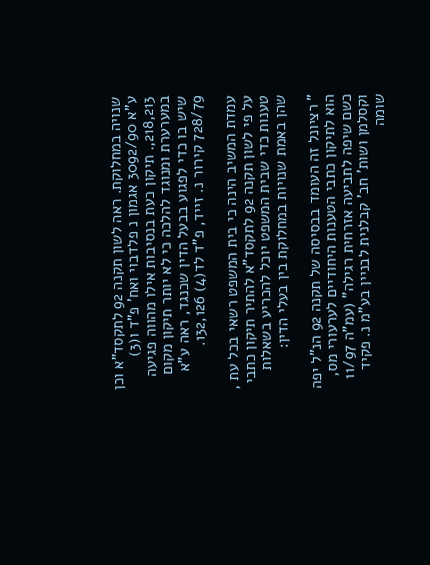שנויה במחלוקת. ראה לשון תקנה 92 לתקסד"א וכן  ע"א 3092/90 אגמון נ פלדבוי ואח' פ"ד ו(3) 218,213,. תיקון כעת בנסיבות אילו מהווה פגיעה במערערת ומנוגד להלכה כי לא יותר תיקון מקום שיש בו כדי לפגוע בבעל הדין שכנגד, ראה ע"א 728/79 קירור נ. זייד, פ"ד לד(4) 132,126.

עמדת המשיב הינה כי בית המשפט רשאי בכל עת , על פי לשון תקנה 92 לתקסד"א להתיר תיקון כתבי טענות כדי שבית המשפט יוכל להכריע בשאלות שהן באמת שנויות במחלוקת בין בעלי הדין:

" רציונל זה העומד בבסיסה של תקנה 92 הנ"ל יפה הוא לתיקון כתבי הטענות היחודיים לערעורי מס, כשם שיפה לתביעה אזרחית רגילה" (עמ"ה 11/97 וקסלמן ושות' חב' קבלנית לבניין בע"מ נ. פקיד שומה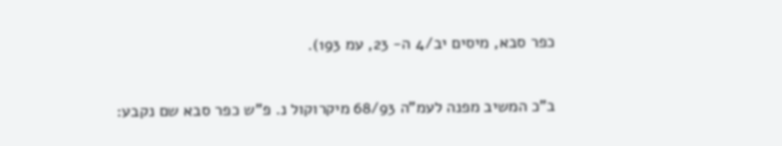כפר סבא, מיסים יב/4 ה- 23, עמ 193).

ב"כ המשיב מפנה לעמ"ה 68/93 מיקרוקול נ. פ"ש כפר סבא שם נקבע: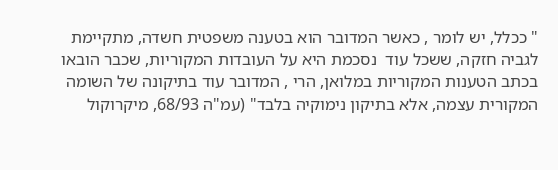" ככלל, יש לומר , כאשר המדובר הוא בטענה משפטית חשדה, מתקיימת לגביה חזקה, ששכל עוד  נסכמת היא על העובדות המקוריות, שכבר הובאו בכתב הטענות המקוריות במלואן, הרי , המדובר עוד בתיקונה של השומה המקורית עצמה, אלא בתיקון נימוקיה בלבד" (עמ"ה 68/93, מיקרוקול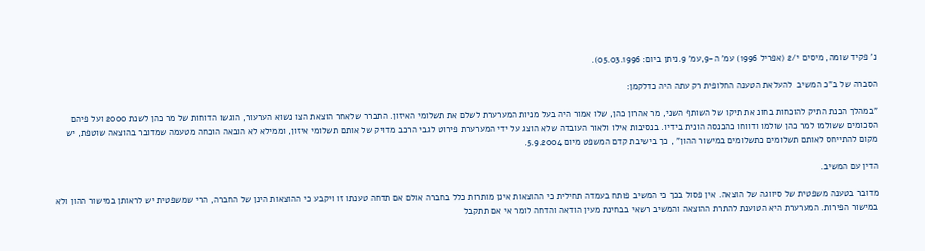נ' פקיד שומה, מיסים י/2 (אפריל 1996) עמ' ה-9,עמ' 9.ניתן ביום: 05.03.1996).

הסברה של ב"כ המשיב  להעלאת הטענה החלופית רק עתה היה כדלקמן:

"במהלך הכנת התיק להוכחות בחונ את תיקו של השותף השני, מר אהרון כהן, שלו אמור היה בעל מניות המערערת לשלם את תשלומי האיזון. התברר שלאחר הוצאת הצו נשוא הערעור, הוגשו הדוחות של מר כהן לשנת 2000 ועל פיהם הסכומים ששולמו למר כהן שולמו ודווחו כהכנסה הונית בידיו. בנסיבות אילו ולאור העובדה שלא הוצג על ידי המערערת פירוט לגבי הרכב מדויק של אותם תשלומי איזון, וממילא לא הובאה הוכחה מטעמה שמדובר בהוצאה שוטפת, יש מקום להתייחס לאותם תשלומים כתשלומים במישור ההון" , כך בישיבת קדם המשפט מיום 5.9.2004.

הדין עם המשיב.

מדובר בטענה משפטית של סיווגה של הוצאה. אין פסול בכך כי המשיב פותח בעמדה תחילית כי ההוצאות אינן מותרות כלל בחברה אולם אם תדחה טענתו זו ויקבע כי ההוצאות הינן של החברה, הרי שמשפטית יש לראותן במישור ההון ולא במישור הפירות. המערערת היא הטוענת להתרת ההוצאה והמשיב רשאי בבחינת מעין הודאה והדחה לומר אי אם תתקבל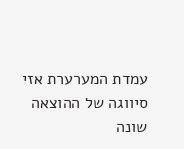עמדת המערערת אזי סיווגה של ההוצאה שונה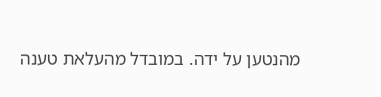מהנטען על ידה. במובדל מהעלאת טענה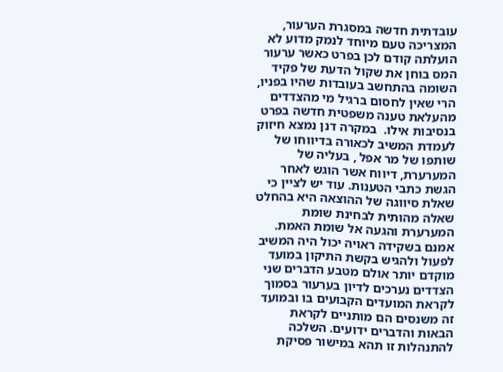עובדתית חדשה במסגרת הערעור, המצריכה טעם מיוחד לנמק מדוע לא הועלתה קודם לכן בפרט כאשר ערעור המס בוחן את שקול הדעת של פקיד השומה בהתחשב בעובדות שהיו בפניו, הרי שאין לחסום ברגיל מי מהצדדים מהעלאת טענה משפטית חדשה בפרט בנסיבות אילו.  במקרה דנן נמצא חיזוק לעמדת המשיב לכאורה בדיווחו של שותפו של מר אפל , בעליה של המערערת, דיווח אשר הוגש לאחר הגשת כתבי הטענות. עוד יש לציין כי שאלת סיווגה של ההוצאה היא בהחלט שאלה מהותית לבחינת שומת המערערת והגעה אל שומת האמת. אמנם בשקידה ראויה יכול היה המשיב לפעול ולהגיש בקשת התיקון במועד מוקדם יותר אולם מטבע הדברים שני הצדדים נערכים לדיון בערעור בסמוך לקראת המועדים הקבועים בו ובמועד זה משנסים הם מותניים לקראת הבאות והדברים ידועים. השלכה להתנהלות זו תהא במישור פסיקת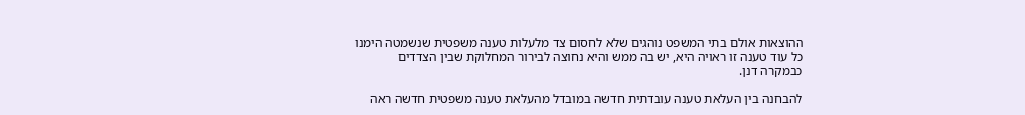ההוצאות אולם בתי המשפט נוהגים שלא לחסום צד מלעלות טענה משפטית שנשמטה הימנו כל עוד טענה זו ראויה היא, יש בה ממש והיא נחוצה לבירור המחלוקת שבין הצדדים כבמקרה דנן.

להבחנה בין העלאת טענה עובדתית חדשה במובדל מהעלאת טענה משפטית חדשה ראה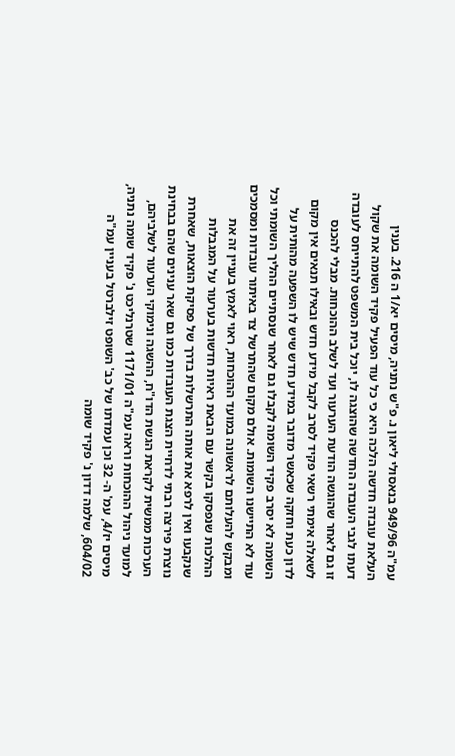עמ"ה 949/96 בנאסולי ליאון נ. פ"ש נתניה, מיסים יא/1 ה 216. בענין העלאת עובדה חדשה הלכה היא כי כל עוד הפעיל פקיד השומה את שקול דעתו לגבי העובדה החדשה שהוצגה לו, יוכל בית המשפט להתייחס לעובדה זו גם לאחר שהוגשה הודעת הערעור ועד לשלב ההוכחות. מבלי להכנס לשאלה אימתי רשאי פקיד לסרב לקבל מידע חדש ובאילו תנאים אין מקום לדון כעת וחזקה שכאשר מדובר במידע חדש שיש לו השפעה מהותית על השומה לא יסרב פקיד השומה לקבלו גם לאחר שנסתיים ההליך השומתי וכל עוד לא התיישנו השומות. אולם מקום שהתרשל צד באיתור עובדות ומסמכים ומבקש להעלותם לראשונה במועד ההוכחות, ראוי לאמץ בעניין זה את ההלכות שנפסקו בקשר עם הבאת ראיות חדשות בערעור על המגבלות שנקבעו ואין לרפא את אותה התרשלות בדרך של פסיקת הוצאות, שאחרת נוצרת פירצה רבתי לדחיית הצגת העובדות כמו גם שאר ענינים שהם בבחינת הערכות ממשית לקראת הגשת הדו"ח, ההשגה ונימוקי הערעור לשלביהם, למועד ניהול ההוכחות וראה עמ"ה 1171/01 שטרנליכט נ' פקיד שומה נתניה, מיסים יז/4, עמ' ה- 32 וכן עמדתו של כב' השופט זילברטל בעניין עמ"ה 604/02, שלמה דדון נ' פקיד שומה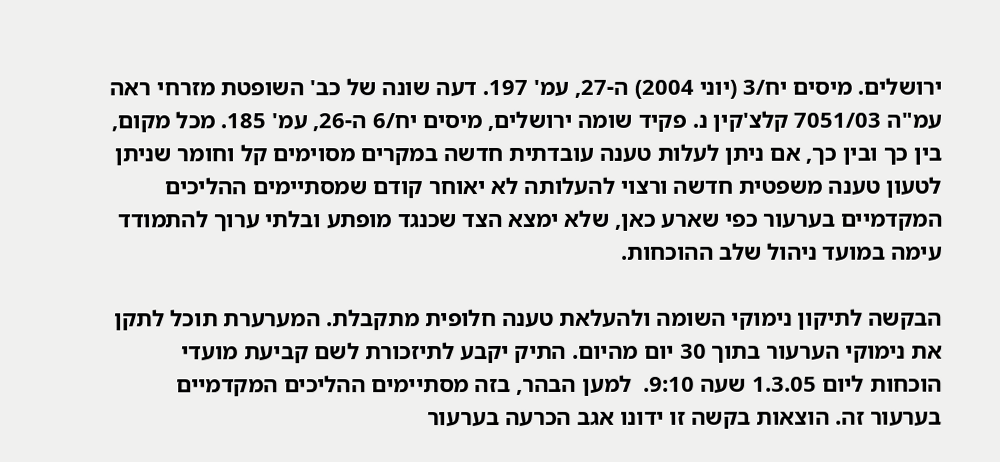ירושלים. מיסים יח/3 (יוני 2004) ה-27, עמ' 197. דעה שונה של כב' השופטת מזרחי ראה עמ"ה 7051/03 קלצ'קין נ. פקיד שומה ירושלים, מיסים יח/6 ה-26, עמ' 185. מכל מקום, בין כך ובין כך, אם ניתן לעלות טענה עובדתית חדשה במקרים מסוימים קל וחומר שניתן לטעון טענה משפטית חדשה ורצוי להעלותה לא יאוחר קודם שמסתיימים ההליכים המקדמיים בערעור כפי שארע כאן, שלא ימצא הצד שכנגד מופתע ובלתי ערוך להתמודד עימה במועד ניהול שלב ההוכחות.

הבקשה לתיקון נימוקי השומה ולהעלאת טענה חלופית מתקבלת. המערערת תוכל לתקן את נימוקי הערעור בתוך 30 יום מהיום. התיק יקבע לתיזכורת לשם קביעת מועדי הוכחות ליום 1.3.05 שעה 9:10.  למען הבהר, בזה מסתיימים ההליכים המקדמיים בערעור זה. הוצאות בקשה זו ידונו אגב הכרעה בערעור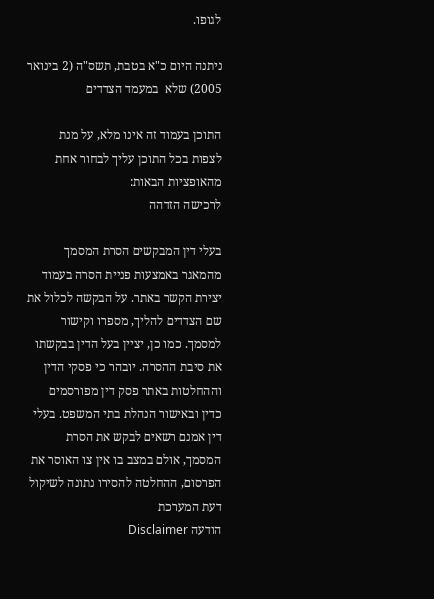לגופו.

ניתנה היום כ"א בטבת, תשס"ה (2 בינואר 2005) שלא  במעמד הצדדים

התוכן בעמוד זה אינו מלא, על מנת לצפות בכל התוכן עליך לבחור אחת מהאופציות הבאות:
לרכישה הזדהה

בעלי דין המבקשים הסרת המסמך מהמאגר באמצעות פניית הסרה בעמוד יצירת הקשר באתר. על הבקשה לכלול את שם הצדדים להליך, מספרו וקישור למסמך. כמו כן, יציין בעל הדין בבקשתו את סיבת ההסרה. יובהר כי פסקי הדין וההחלטות באתר פסק דין מפורסמים כדין ובאישור הנהלת בתי המשפט. בעלי דין אמנם רשאים לבקש את הסרת המסמך, אולם במצב בו אין צו האוסר את הפרסום, ההחלטה להסירו נתונה לשיקול דעת המערכת
הודעה Disclaimer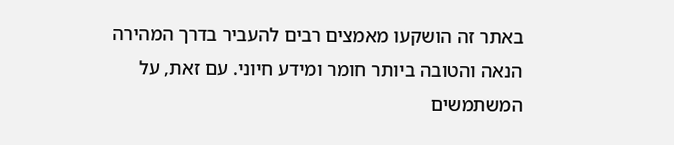באתר זה הושקעו מאמצים רבים להעביר בדרך המהירה הנאה והטובה ביותר חומר ומידע חיוני. עם זאת, על המשתמשים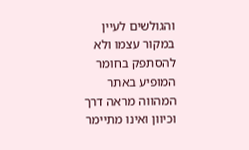והגולשים לעיין במקור עצמו ולא להסתפק בחומר המופיע באתר המהווה מראה דרך וכיוון ואינו מתיימר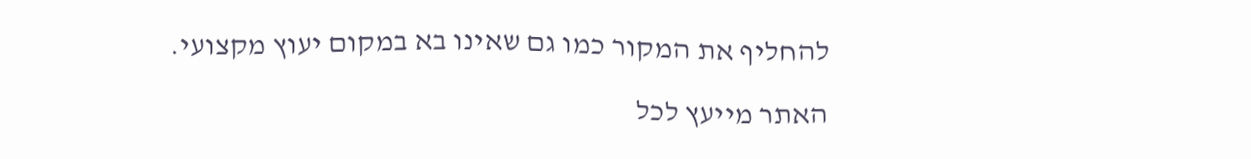להחליף את המקור כמו גם שאינו בא במקום יעוץ מקצועי.

האתר מייעץ לכל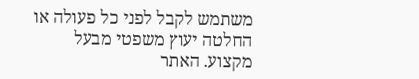משתמש לקבל לפני כל פעולה או החלטה יעוץ משפטי מבעל מקצוע. האתר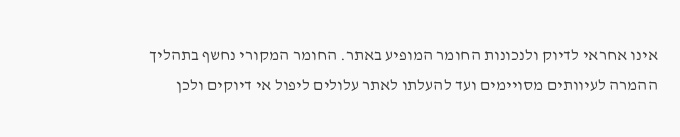אינו אחראי לדיוק ולנכונות החומר המופיע באתר. החומר המקורי נחשף בתהליך ההמרה לעיוותים מסויימים ועד להעלתו לאתר עלולים ליפול אי דיוקים ולכן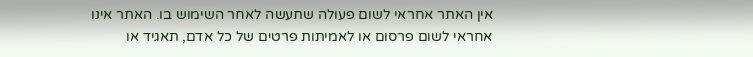אין האתר אחראי לשום פעולה שתעשה לאחר השימוש בו. האתר אינו אחראי לשום פרסום או לאמיתות פרטים של כל אדם, תאגיד או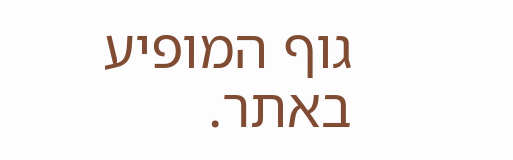גוף המופיע באתר.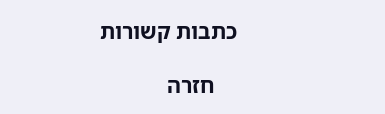כתבות קשורות

    חזרה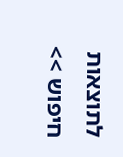לתוצאות חיפוש >>